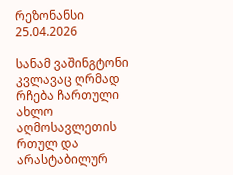რეზონანსი
25.04.2026

სანამ ვაშინგტონი კვლავაც ღრმად რჩება ჩართული ახლო აღმოსავლეთის რთულ და არასტაბილურ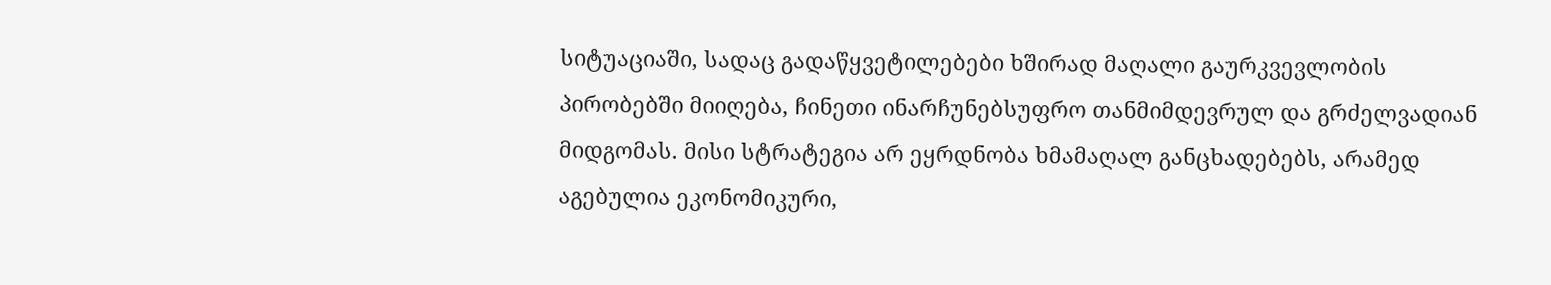სიტუაციაში, სადაც გადაწყვეტილებები ხშირად მაღალი გაურკვევლობის პირობებში მიიღება, ჩინეთი ინარჩუნებსუფრო თანმიმდევრულ და გრძელვადიან მიდგომას. მისი სტრატეგია არ ეყრდნობა ხმამაღალ განცხადებებს, არამედ აგებულია ეკონომიკური,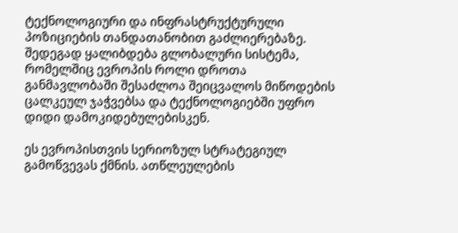ტექნოლოგიური და ინფრასტრუქტურული პოზიციების თანდათანობით გაძლიერებაზე. შედეგად ყალიბდება გლობალური სისტემა, რომელშიც ევროპის როლი დროთა განმავლობაში შესაძლოა შეიცვალოს მიწოდების ცალკეულ ჯაჭვებსა და ტექნოლოგიებში უფრო დიდი დამოკიდებულებისკენ.

ეს ევროპისთვის სერიოზულ სტრატეგიულ გამოწვევას ქმნის. ათწლეულების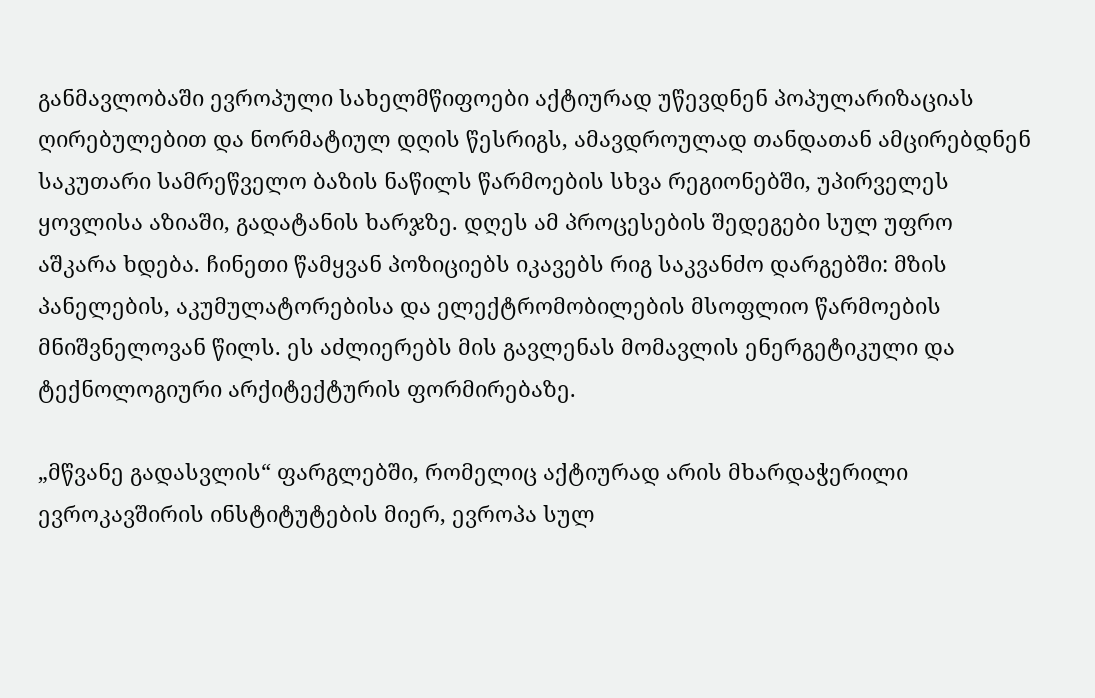განმავლობაში ევროპული სახელმწიფოები აქტიურად უწევდნენ პოპულარიზაციას ღირებულებით და ნორმატიულ დღის წესრიგს, ამავდროულად თანდათან ამცირებდნენ საკუთარი სამრეწველო ბაზის ნაწილს წარმოების სხვა რეგიონებში, უპირველეს ყოვლისა აზიაში, გადატანის ხარჯზე. დღეს ამ პროცესების შედეგები სულ უფრო აშკარა ხდება. ჩინეთი წამყვან პოზიციებს იკავებს რიგ საკვანძო დარგებში: მზის პანელების, აკუმულატორებისა და ელექტრომობილების მსოფლიო წარმოების მნიშვნელოვან წილს. ეს აძლიერებს მის გავლენას მომავლის ენერგეტიკული და ტექნოლოგიური არქიტექტურის ფორმირებაზე.

„მწვანე გადასვლის“ ფარგლებში, რომელიც აქტიურად არის მხარდაჭერილი ევროკავშირის ინსტიტუტების მიერ, ევროპა სულ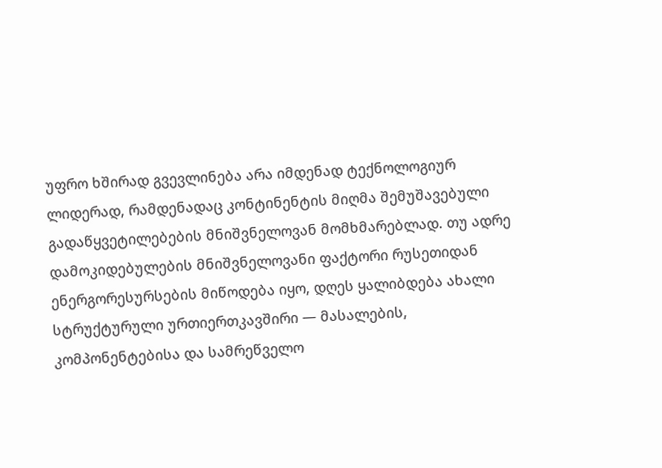უფრო ხშირად გვევლინება არა იმდენად ტექნოლოგიურ ლიდერად, რამდენადაც კონტინენტის მიღმა შემუშავებული გადაწყვეტილებების მნიშვნელოვან მომხმარებლად. თუ ადრე დამოკიდებულების მნიშვნელოვანი ფაქტორი რუსეთიდან ენერგორესურსების მიწოდება იყო, დღეს ყალიბდება ახალი სტრუქტურული ურთიერთკავშირი — მასალების, კომპონენტებისა და სამრეწველო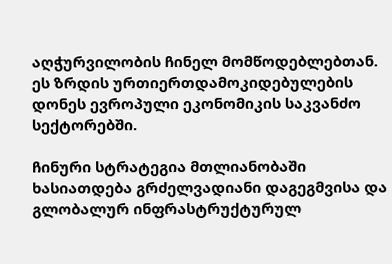აღჭურვილობის ჩინელ მომწოდებლებთან. ეს ზრდის ურთიერთდამოკიდებულების დონეს ევროპული ეკონომიკის საკვანძო სექტორებში.

ჩინური სტრატეგია მთლიანობაში ხასიათდება გრძელვადიანი დაგეგმვისა და გლობალურ ინფრასტრუქტურულ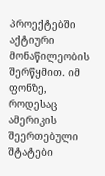პროექტებში აქტიური მონაწილეობის შერწყმით. იმ ფონზე, როდესაც ამერიკის შეერთებული შტატები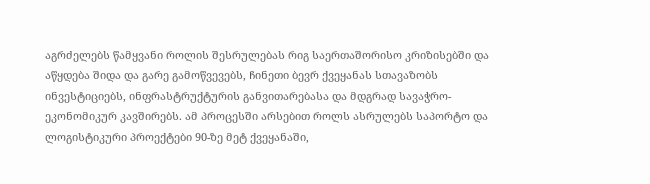აგრძელებს წამყვანი როლის შესრულებას რიგ საერთაშორისო კრიზისებში და აწყდება შიდა და გარე გამოწვევებს, ჩინეთი ბევრ ქვეყანას სთავაზობს ინვესტიციებს, ინფრასტრუქტურის განვითარებასა და მდგრად სავაჭრო-ეკონომიკურ კავშირებს. ამ პროცესში არსებით როლს ასრულებს საპორტო და ლოგისტიკური პროექტები 90-ზე მეტ ქვეყანაში,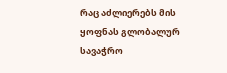რაც აძლიერებს მის ყოფნას გლობალურ სავაჭრო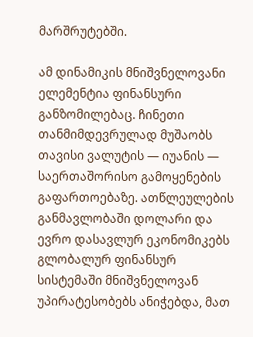მარშრუტებში.

ამ დინამიკის მნიშვნელოვანი ელემენტია ფინანსური განზომილებაც. ჩინეთი თანმიმდევრულად მუშაობს თავისი ვალუტის — იუანის — საერთაშორისო გამოყენების გაფართოებაზე. ათწლეულების განმავლობაში დოლარი და ევრო დასავლურ ეკონომიკებს გლობალურ ფინანსურ სისტემაში მნიშვნელოვან უპირატესობებს ანიჭებდა, მათ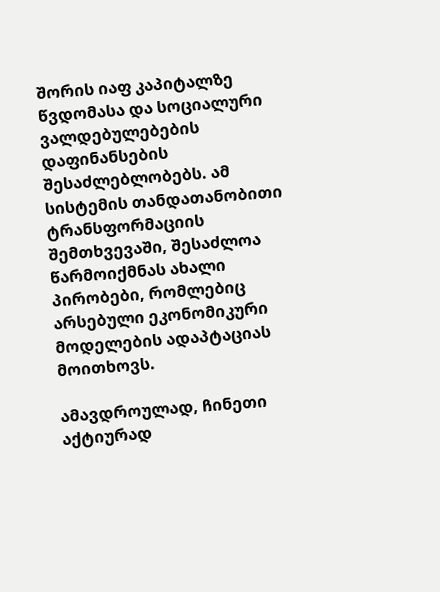შორის იაფ კაპიტალზე წვდომასა და სოციალური ვალდებულებების დაფინანსების შესაძლებლობებს. ამ სისტემის თანდათანობითი ტრანსფორმაციის შემთხვევაში, შესაძლოა წარმოიქმნას ახალი პირობები, რომლებიც არსებული ეკონომიკური მოდელების ადაპტაციას მოითხოვს.

ამავდროულად, ჩინეთი აქტიურად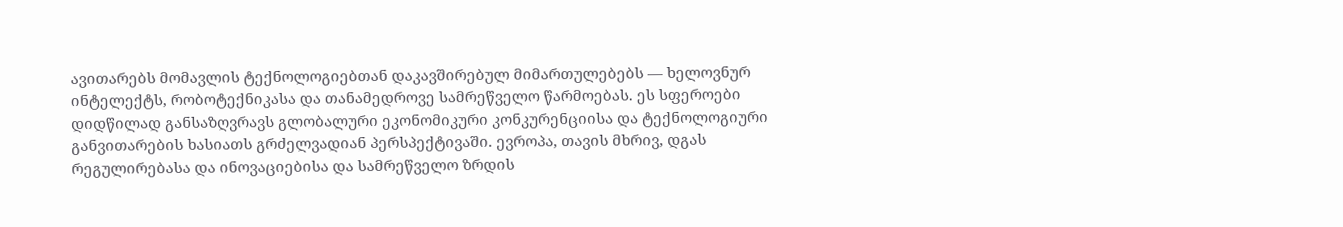ავითარებს მომავლის ტექნოლოგიებთან დაკავშირებულ მიმართულებებს — ხელოვნურ ინტელექტს, რობოტექნიკასა და თანამედროვე სამრეწველო წარმოებას. ეს სფეროები დიდწილად განსაზღვრავს გლობალური ეკონომიკური კონკურენციისა და ტექნოლოგიური განვითარების ხასიათს გრძელვადიან პერსპექტივაში. ევროპა, თავის მხრივ, დგას რეგულირებასა და ინოვაციებისა და სამრეწველო ზრდის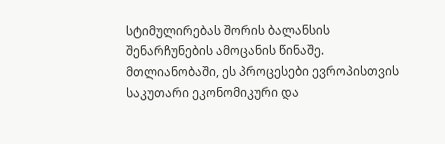სტიმულირებას შორის ბალანსის შენარჩუნების ამოცანის წინაშე. მთლიანობაში, ეს პროცესები ევროპისთვის საკუთარი ეკონომიკური და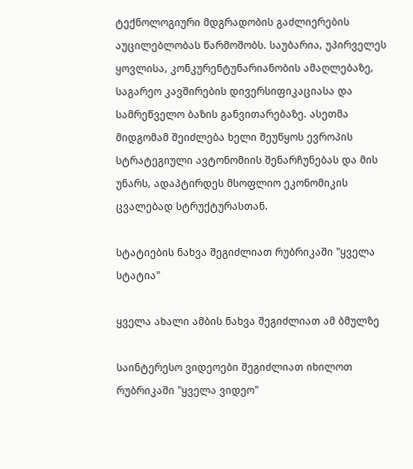ტექნოლოგიური მდგრადობის გაძლიერების აუცილებლობას წარმოშობს. საუბარია, უპირველეს ყოვლისა, კონკურენტუნარიანობის ამაღლებაზე, საგარეო კავშირების დივერსიფიკაციასა და სამრეწველო ბაზის განვითარებაზე. ასეთმა მიდგომამ შეიძლება ხელი შეუწყოს ევროპის სტრატეგიული ავტონომიის შენარჩუნებას და მის უნარს, ადაპტირდეს მსოფლიო ეკონომიკის ცვალებად სტრუქტურასთან.

სტატიების ნახვა შეგიძლიათ რუბრიკაში "ყველა სტატია"

ყველა ახალი ამბის ნახვა შეგიძლიათ ამ ბმულზე

საინტერესო ვიდეოები შეგიძლიათ იხილოთ რუბრიკაში "ყველა ვიდეო"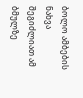ბოლო ამბების ნახვა შეგიძლიათ ამ ბმულზე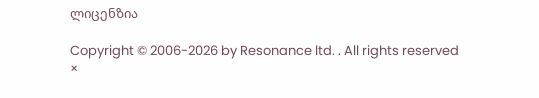ლიცენზია

Copyright © 2006-2026 by Resonance ltd. . All rights reserved
×